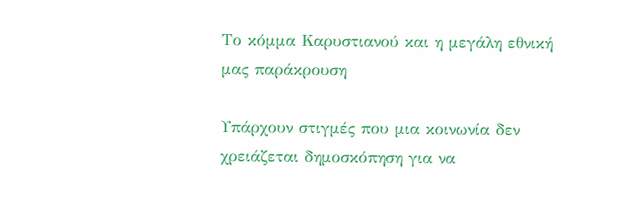Το κόμμα Καρυστιανού και η μεγάλη εθνική μας παράκρουση

Υπάρχουν στιγμές που μια κοινωνία δεν χρειάζεται δημοσκόπηση για να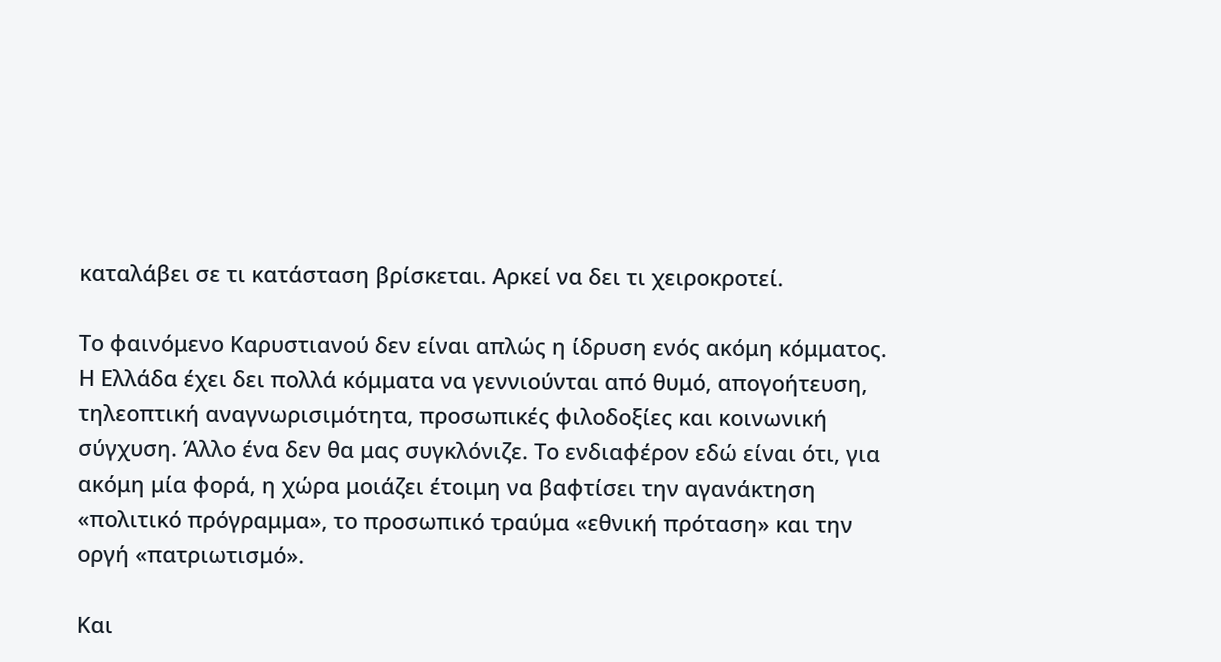καταλάβει σε τι κατάσταση βρίσκεται. Αρκεί να δει τι χειροκροτεί.

Το φαινόμενο Καρυστιανού δεν είναι απλώς η ίδρυση ενός ακόμη κόμματος. Η Ελλάδα έχει δει πολλά κόμματα να γεννιούνται από θυμό, απογοήτευση, τηλεοπτική αναγνωρισιμότητα, προσωπικές φιλοδοξίες και κοινωνική σύγχυση. Άλλο ένα δεν θα μας συγκλόνιζε. Το ενδιαφέρον εδώ είναι ότι, για ακόμη μία φορά, η χώρα μοιάζει έτοιμη να βαφτίσει την αγανάκτηση «πολιτικό πρόγραμμα», το προσωπικό τραύμα «εθνική πρόταση» και την οργή «πατριωτισμό».

Και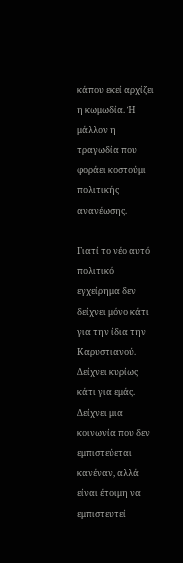κάπου εκεί αρχίζει η κωμωδία. Ή μάλλον η τραγωδία που φοράει κοστούμι πολιτικής ανανέωσης.

Γιατί το νέο αυτό πολιτικό εγχείρημα δεν δείχνει μόνο κάτι για την ίδια την Καρυστιανού. Δείχνει κυρίως κάτι για εμάς. Δείχνει μια κοινωνία που δεν εμπιστεύεται κανέναν, αλλά είναι έτοιμη να εμπιστευτεί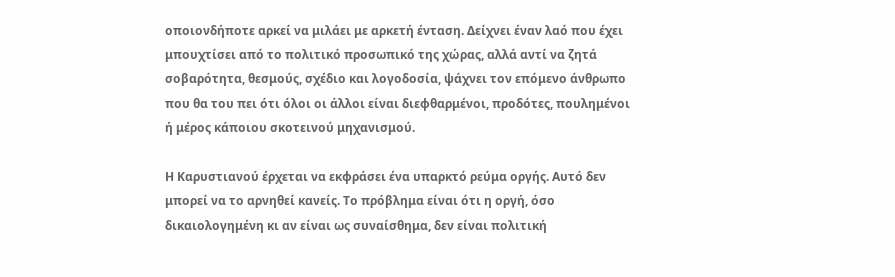οποιονδήποτε αρκεί να μιλάει με αρκετή ένταση. Δείχνει έναν λαό που έχει μπουχτίσει από το πολιτικό προσωπικό της χώρας, αλλά αντί να ζητά σοβαρότητα, θεσμούς, σχέδιο και λογοδοσία, ψάχνει τον επόμενο άνθρωπο που θα του πει ότι όλοι οι άλλοι είναι διεφθαρμένοι, προδότες, πουλημένοι ή μέρος κάποιου σκοτεινού μηχανισμού.

Η Καρυστιανού έρχεται να εκφράσει ένα υπαρκτό ρεύμα οργής. Αυτό δεν μπορεί να το αρνηθεί κανείς. Το πρόβλημα είναι ότι η οργή, όσο δικαιολογημένη κι αν είναι ως συναίσθημα, δεν είναι πολιτική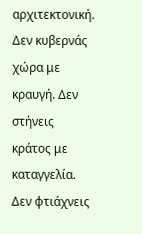αρχιτεκτονική. Δεν κυβερνάς χώρα με κραυγή. Δεν στήνεις κράτος με καταγγελία. Δεν φτιάχνεις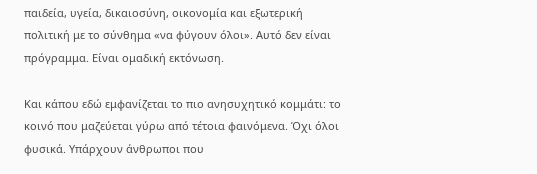παιδεία, υγεία, δικαιοσύνη, οικονομία και εξωτερική πολιτική με το σύνθημα «να φύγουν όλοι». Αυτό δεν είναι πρόγραμμα. Είναι ομαδική εκτόνωση.

Και κάπου εδώ εμφανίζεται το πιο ανησυχητικό κομμάτι: το κοινό που μαζεύεται γύρω από τέτοια φαινόμενα. Όχι όλοι φυσικά. Υπάρχουν άνθρωποι που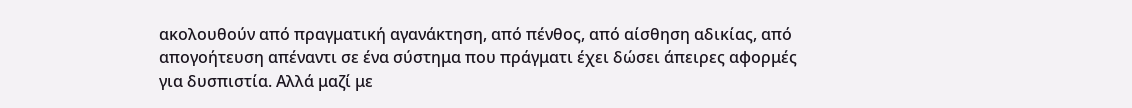ακολουθούν από πραγματική αγανάκτηση, από πένθος, από αίσθηση αδικίας, από απογοήτευση απέναντι σε ένα σύστημα που πράγματι έχει δώσει άπειρες αφορμές για δυσπιστία. Αλλά μαζί με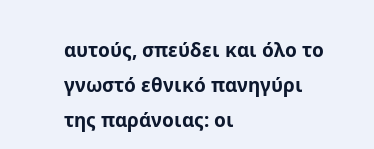αυτούς, σπεύδει και όλο το γνωστό εθνικό πανηγύρι της παράνοιας: οι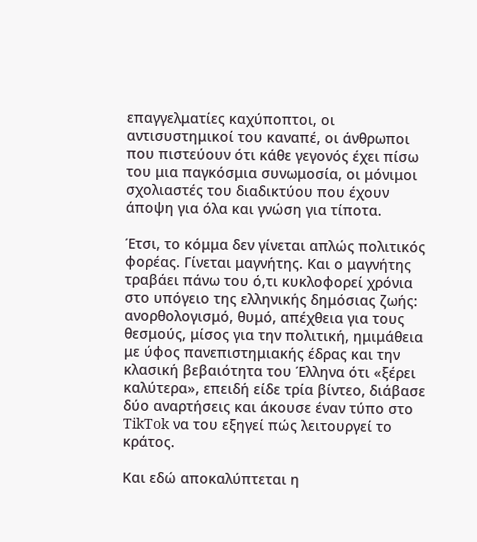επαγγελματίες καχύποπτοι, οι αντισυστημικοί του καναπέ, οι άνθρωποι που πιστεύουν ότι κάθε γεγονός έχει πίσω του μια παγκόσμια συνωμοσία, οι μόνιμοι σχολιαστές του διαδικτύου που έχουν άποψη για όλα και γνώση για τίποτα.

Έτσι, το κόμμα δεν γίνεται απλώς πολιτικός φορέας. Γίνεται μαγνήτης. Και ο μαγνήτης τραβάει πάνω του ό,τι κυκλοφορεί χρόνια στο υπόγειο της ελληνικής δημόσιας ζωής: ανορθολογισμό, θυμό, απέχθεια για τους θεσμούς, μίσος για την πολιτική, ημιμάθεια με ύφος πανεπιστημιακής έδρας και την κλασική βεβαιότητα του Έλληνα ότι «ξέρει καλύτερα», επειδή είδε τρία βίντεο, διάβασε δύο αναρτήσεις και άκουσε έναν τύπο στο TikTok να του εξηγεί πώς λειτουργεί το κράτος.

Και εδώ αποκαλύπτεται η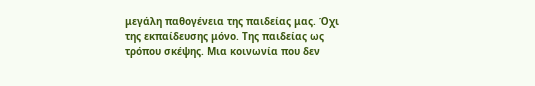μεγάλη παθογένεια της παιδείας μας. Όχι της εκπαίδευσης μόνο. Της παιδείας ως τρόπου σκέψης. Μια κοινωνία που δεν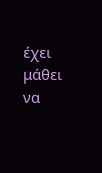έχει μάθει να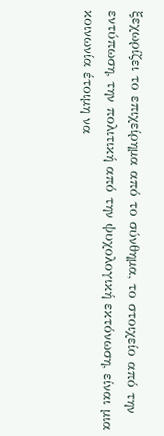ξεχωρίζει το επιχείρημα από το σύνθημα, το στοιχείο από την εντύπωση, την πολιτική από την ψυχολογική εκτόνωση, είναι μια κοινωνία έτοιμη να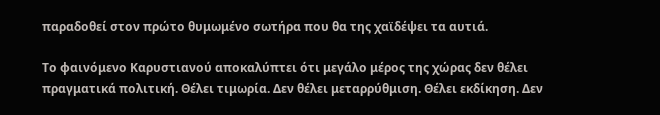παραδοθεί στον πρώτο θυμωμένο σωτήρα που θα της χαϊδέψει τα αυτιά.

Το φαινόμενο Καρυστιανού αποκαλύπτει ότι μεγάλο μέρος της χώρας δεν θέλει πραγματικά πολιτική. Θέλει τιμωρία. Δεν θέλει μεταρρύθμιση. Θέλει εκδίκηση. Δεν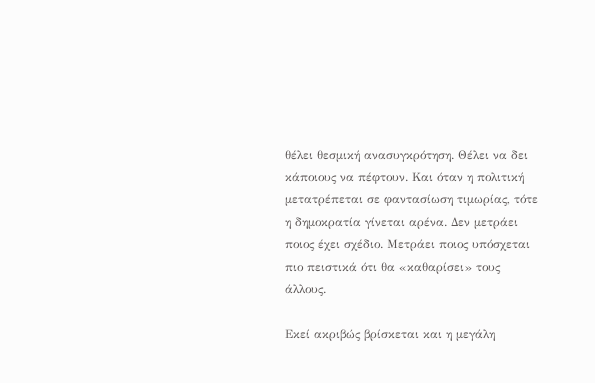θέλει θεσμική ανασυγκρότηση. Θέλει να δει κάποιους να πέφτουν. Και όταν η πολιτική μετατρέπεται σε φαντασίωση τιμωρίας, τότε η δημοκρατία γίνεται αρένα. Δεν μετράει ποιος έχει σχέδιο. Μετράει ποιος υπόσχεται πιο πειστικά ότι θα «καθαρίσει» τους άλλους.

Εκεί ακριβώς βρίσκεται και η μεγάλη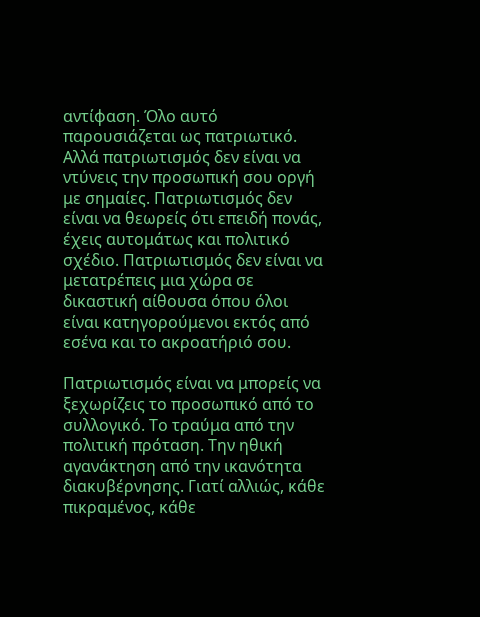αντίφαση. Όλο αυτό παρουσιάζεται ως πατριωτικό. Αλλά πατριωτισμός δεν είναι να ντύνεις την προσωπική σου οργή με σημαίες. Πατριωτισμός δεν είναι να θεωρείς ότι επειδή πονάς, έχεις αυτομάτως και πολιτικό σχέδιο. Πατριωτισμός δεν είναι να μετατρέπεις μια χώρα σε δικαστική αίθουσα όπου όλοι είναι κατηγορούμενοι εκτός από εσένα και το ακροατήριό σου.

Πατριωτισμός είναι να μπορείς να ξεχωρίζεις το προσωπικό από το συλλογικό. Το τραύμα από την πολιτική πρόταση. Την ηθική αγανάκτηση από την ικανότητα διακυβέρνησης. Γιατί αλλιώς, κάθε πικραμένος, κάθε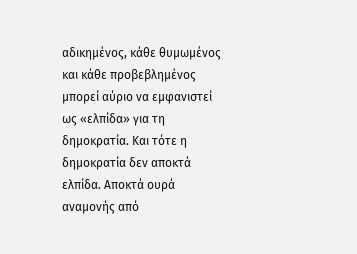αδικημένος, κάθε θυμωμένος και κάθε προβεβλημένος μπορεί αύριο να εμφανιστεί ως «ελπίδα» για τη δημοκρατία. Και τότε η δημοκρατία δεν αποκτά ελπίδα. Αποκτά ουρά αναμονής από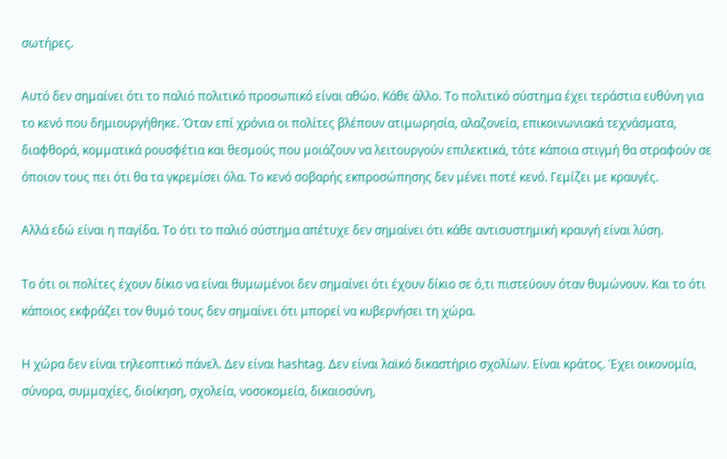σωτήρες.

Αυτό δεν σημαίνει ότι το παλιό πολιτικό προσωπικό είναι αθώο. Κάθε άλλο. Το πολιτικό σύστημα έχει τεράστια ευθύνη για το κενό που δημιουργήθηκε. Όταν επί χρόνια οι πολίτες βλέπουν ατιμωρησία, αλαζονεία, επικοινωνιακά τεχνάσματα, διαφθορά, κομματικά ρουσφέτια και θεσμούς που μοιάζουν να λειτουργούν επιλεκτικά, τότε κάποια στιγμή θα στραφούν σε όποιον τους πει ότι θα τα γκρεμίσει όλα. Το κενό σοβαρής εκπροσώπησης δεν μένει ποτέ κενό. Γεμίζει με κραυγές.

Αλλά εδώ είναι η παγίδα. Το ότι το παλιό σύστημα απέτυχε δεν σημαίνει ότι κάθε αντισυστημική κραυγή είναι λύση.

Το ότι οι πολίτες έχουν δίκιο να είναι θυμωμένοι δεν σημαίνει ότι έχουν δίκιο σε ό,τι πιστεύουν όταν θυμώνουν. Και το ότι κάποιος εκφράζει τον θυμό τους δεν σημαίνει ότι μπορεί να κυβερνήσει τη χώρα.

Η χώρα δεν είναι τηλεοπτικό πάνελ. Δεν είναι hashtag. Δεν είναι λαϊκό δικαστήριο σχολίων. Είναι κράτος. Έχει οικονομία, σύνορα, συμμαχίες, διοίκηση, σχολεία, νοσοκομεία, δικαιοσύνη,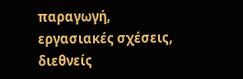παραγωγή, εργασιακές σχέσεις, διεθνείς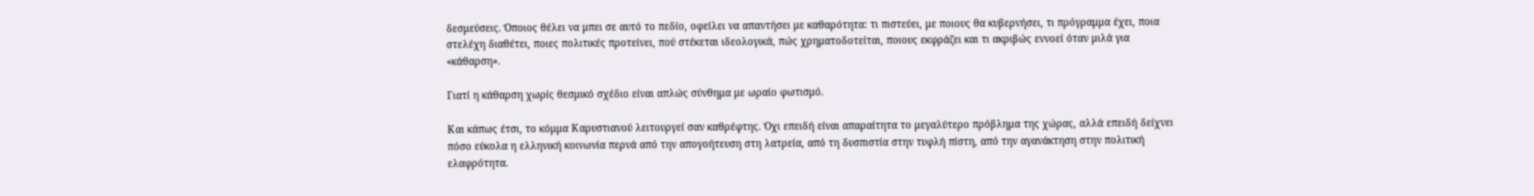δεσμεύσεις. Όποιος θέλει να μπει σε αυτό το πεδίο, οφείλει να απαντήσει με καθαρότητα: τι πιστεύει, με ποιους θα κυβερνήσει, τι πρόγραμμα έχει, ποια στελέχη διαθέτει, ποιες πολιτικές προτείνει, πού στέκεται ιδεολογικά, πώς χρηματοδοτείται, ποιους εκφράζει και τι ακριβώς εννοεί όταν μιλά για «κάθαρση».

Γιατί η κάθαρση χωρίς θεσμικό σχέδιο είναι απλώς σύνθημα με ωραίο φωτισμό.

Και κάπως έτσι, το κόμμα Καρυστιανού λειτουργεί σαν καθρέφτης. Όχι επειδή είναι απαραίτητα το μεγαλύτερο πρόβλημα της χώρας, αλλά επειδή δείχνει πόσο εύκολα η ελληνική κοινωνία περνά από την απογοήτευση στη λατρεία, από τη δυσπιστία στην τυφλή πίστη, από την αγανάκτηση στην πολιτική ελαφρότητα.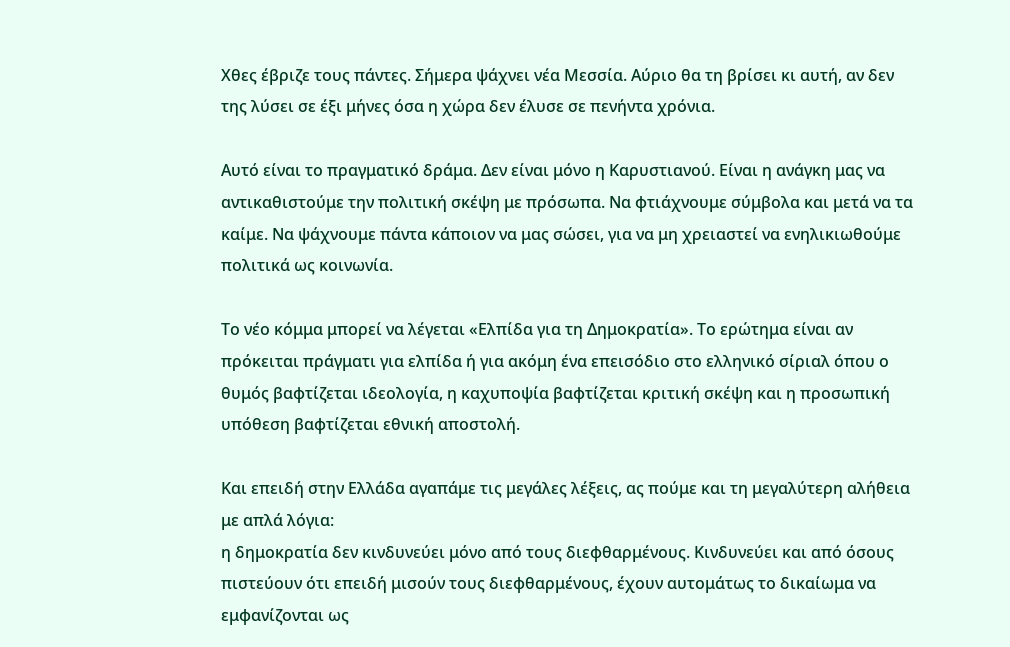Χθες έβριζε τους πάντες. Σήμερα ψάχνει νέα Μεσσία. Αύριο θα τη βρίσει κι αυτή, αν δεν της λύσει σε έξι μήνες όσα η χώρα δεν έλυσε σε πενήντα χρόνια.

Αυτό είναι το πραγματικό δράμα. Δεν είναι μόνο η Καρυστιανού. Είναι η ανάγκη μας να αντικαθιστούμε την πολιτική σκέψη με πρόσωπα. Να φτιάχνουμε σύμβολα και μετά να τα καίμε. Να ψάχνουμε πάντα κάποιον να μας σώσει, για να μη χρειαστεί να ενηλικιωθούμε πολιτικά ως κοινωνία.

Το νέο κόμμα μπορεί να λέγεται «Ελπίδα για τη Δημοκρατία». Το ερώτημα είναι αν πρόκειται πράγματι για ελπίδα ή για ακόμη ένα επεισόδιο στο ελληνικό σίριαλ όπου ο θυμός βαφτίζεται ιδεολογία, η καχυποψία βαφτίζεται κριτική σκέψη και η προσωπική υπόθεση βαφτίζεται εθνική αποστολή.

Και επειδή στην Ελλάδα αγαπάμε τις μεγάλες λέξεις, ας πούμε και τη μεγαλύτερη αλήθεια με απλά λόγια:
η δημοκρατία δεν κινδυνεύει μόνο από τους διεφθαρμένους. Κινδυνεύει και από όσους πιστεύουν ότι επειδή μισούν τους διεφθαρμένους, έχουν αυτομάτως το δικαίωμα να εμφανίζονται ως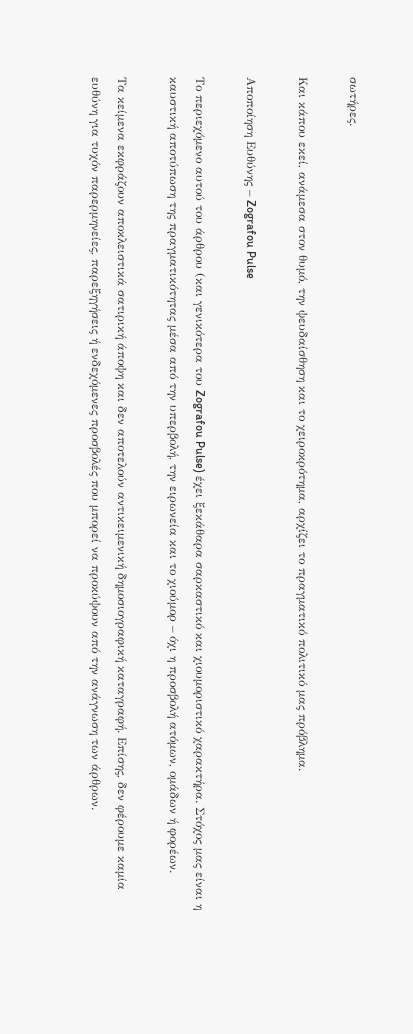σωτήρες.

Και κάπου εκεί, ανάμεσα στον θυμό, την ψευδαίσθηση και το χειροκρότημα, αρχίζει το πραγματικό πολιτικό μας πρόβλημα.

Αποποίηση Ευθύνης – Zografou Pulse

Το περιεχόμενο αυτού του άρθρου (και γενικότερα του Zografou Pulse) έχει ξεκάθαρα σαρκαστικό και χιουμοριστικό χαρακτήρα. Στόχος μας είναι η καυστική αποτύπωση της πραγματικότητας μέσα από την υπερβολή, την ειρωνεία και το χιούμορ – όχι η προσβολή ατόμων, ομάδων ή φορέων.

Τα κείμενα εκφράζουν αποκλειστικά σατιρική άποψη και δεν αποτελούν αντικειμενική δημοσιογραφική καταγραφή. Επίσης, δεν φέρουμε καμία ευθύνη για τυχόν παρερμηνείες, παρεξηγήσεις ή ενδεχόμενες προσβολές που μπορεί να προκύψουν από την ανάγνωση των άρθρων.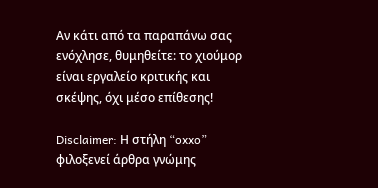Αν κάτι από τα παραπάνω σας ενόχλησε, θυμηθείτε: το χιούμορ είναι εργαλείο κριτικής και σκέψης, όχι μέσο επίθεσης!

Disclaimer: Η στήλη “oxxo” φιλοξενεί άρθρα γνώμης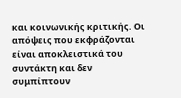και κοινωνικής κριτικής. Οι απόψεις που εκφράζονται είναι αποκλειστικά του συντάκτη και δεν συμπίπτουν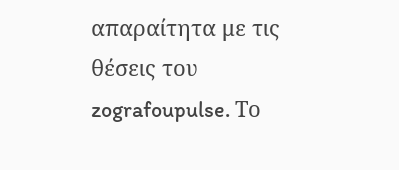απαραίτητα με τις θέσεις του zografoupulse. Το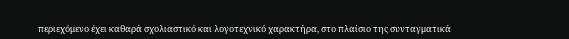περιεχόμενο έχει καθαρά σχολιαστικό και λογοτεχνικό χαρακτήρα, στο πλαίσιο της συνταγματικά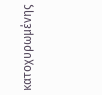κατοχυρωμένης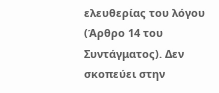ελευθερίας του λόγου (Άρθρο 14 του Συντάγματος). Δεν σκοπεύει στην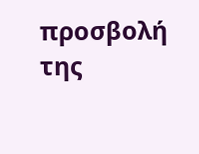προσβολή της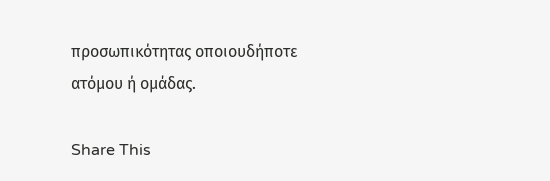προσωπικότητας οποιουδήποτε ατόμου ή ομάδας.

Share This